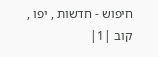חיפוש - חדשות , יפו , קוב |1|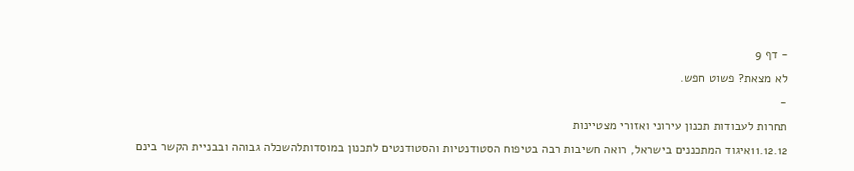- דף 9
לא מצאת? פשוט חפש.
-
תחרות לעבודות תכנון עירוני ואזורי מצטיינות
11.12.12איגוד המתכננים בישראל, רואה חשיבות רבה בטיפוח הסטודנטיות והסטודנטים לתכנון במוסדותלהשכלה גבוהה ובבניית הקשר בינם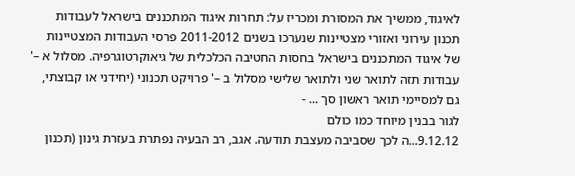לאיגוד, ממשיך את המסורת ומכריז על: תחרות איגוד המתכננים בישראל לעבודות תכנון עירוני ואזורי מצטיינות שנערכו בשנים 2011-2012 פרסי העבודות המצטיינות של איגוד המתכננים בישראל בחסות החטיבה הכלכלית של גיאוקרטוגרפיה. מסלול א –' עבודות תזה לתואר שני ולתואר שלישי מסלול ב –' פרויקט תכנוני (יחידני או קבוצתי, גם למסיימי תואר ראשון סך ... -
לגור בבנין מיוחד כמו כולם
9.12.12...ה לכך שסביבה מעצבת תודעה. אגב, רב הבעיה נפתרת בעזרת גינון (תכנון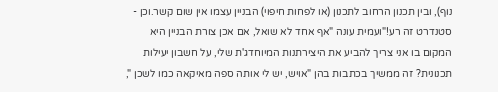נוף), ובין תכנון הרחוב לתכנון (או לפחות חיפוי) הבניין עצמו אין שום קשר.וכן - סטנדרט זה רע!"ועמית עונה "אף אחד לא שואל, אם אכן צורת הבניין היא המקום בו אני צריך להביע את היצירתנות המיוחדג'ת שלי, על חשבון יעילות תכנונית? זה ממשיך בכתבות בהן "אויש, יש לי אותה ספה מאיקאה כמו לשכן ",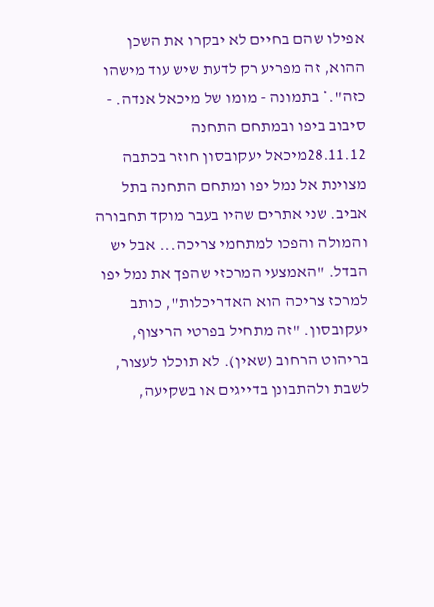אפילו שהם בחיים לא יבקרו את השכן ההוא, זה מפריע רק לדעת שיש עוד מישהו כזה".* בתמונה - מומו של מיכאל אנדה. -
סיבוב ביפו ובמתחם התחנה
28.11.12מיכאל יעקובסון חוזר בכתבה מצוינת אל נמל יפו ומתחם התחנה בתל אביב. שני אתרים שהיו בעבר מוקד תחבורה והמולה והפכו למתחמי צריכה... אבל יש הבדל. "האמצעי המרכזי שהפך את נמל יפו למרכז צריכה הוא האדריכלות", כותב יעקובסון. "זה מתחיל בפרטי הריצוף, בריהוט הרחוב (שאין). לא תוכלו לעצור, לשבת ולהתבונן בדייגים או בשקיעה,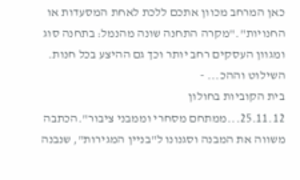כאן המרחב מכוון אתכם ללכת לאחת המסעדות או החנויות"."מקרה התחנה שונה מהנמל: בתחנה סוג ומגוון העסקים רחב יותר וכך גם ההיצע בכל חנות. השילוט וההכ... -
בית הקוביות בחולון
25.11.12...ממתחם מסחרי וממבני ציבור".הכתבה משווה את המבנה וסגנונו ל"בניין המגירות", שנבנה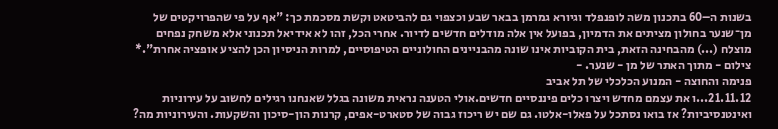בשנות ה–60 בתכנון משה לופנפלד וגיורא גמרמן בבאר שבע וכצפוי גם להביטאט וקשת מסכמת כך: "אף על פי שהפרויקטים של מן־שנער בחולון מציתים את הדמיון, בפועל אין אלה מודלים חדשים לדיור. אחרי הכל, זהו לא אידיאל תכנוני אלא משחק נפחים מוצלח (...) מהבחינה הזאת, בית הקוביות אינו שונה מהבניינים החולוניים הטיפוסיים, למרות הניסיון הכן להציע אופציה אחרת".* צילום - מתוך האתר של מן - שנער. -
פנימה והחוצה - המנוע הכלכלי של תל אביב
21.11.12...ו את עצמם מחדש ויצרו כלים פיננסיים חדשים.אולי הטענה נראית משונה בגלל שאנחנו רגילים לחשוב על עירוניות ואינטנסיביות? אז בואו נסתכל על פאלו-אלטו. גם שם יש ריכוז גבוה של סטארט-אפים, קרנות הון-סיכון והשקעות. והעירוניות מה?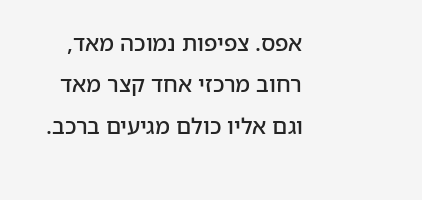אפס. צפיפות נמוכה מאד, רחוב מרכזי אחד קצר מאד וגם אליו כולם מגיעים ברכב.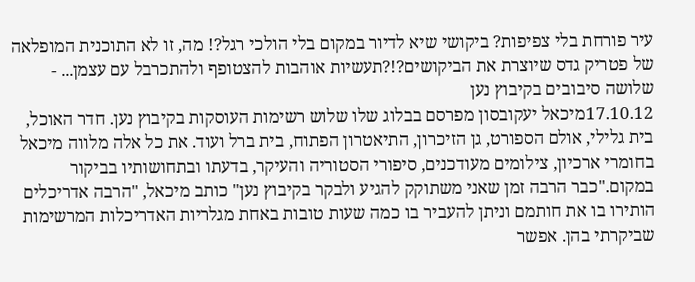עיר פורחת בלי צפיפות? ביקושי שיא לדיור במקום בלי הולכי רגל?! מה, זו לא התוכנית המופלאה של פטריק גדס שיוצרת את הביקושים?!?תעשיות אוהבות להצטופף ולהתכרבל עם עצמן... -
שלושה סיבובים בקיבוץ נען
17.10.12מיכאל יעקובסון מפרסם בבלוג שלו שלוש רשימות העוסקות בקיבוץ נען. חדר האוכל, בית גלילי, אולם הספורט, גן הזיכרון, התיאטרון הפתוח, בית ברל ועוד. את כל אלה מלווה מיכאל בחומרי ארכיון, צילומים מעודכנים, סיפורי הסטוריה והעיקר, בדעתו ובתחושותיו בביקור במקום."כבר הרבה זמן שאני משתוקק להגיע ולבקר בקיבוץ נען" כותב מיכאל, "הרבה אדריכלים הותירו בו את חותמם וניתן להעביר בו כמה שעות טובות באחת מגלריות האדריכלות המרשימות שביקרתי בהן. אפשר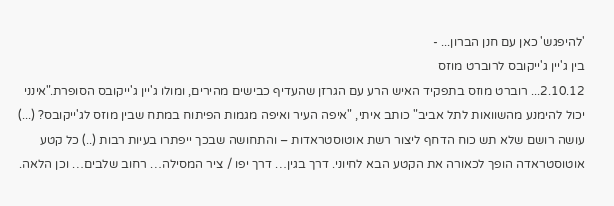'להיפגש' כאן עם חנן הברון... -
בין ג'יין ג'ייקובס לרוברט מוזס
2.10.12... רוברט מוזס בתפקיד האיש הרע עם הגרזן שהעדיף כבישים מהירים, ומולו ג'יין ג'ייקובס הסופרת."אינני יכול להימנע מהשוואות לתל אביב" כותב איתי, "איפה העיר ואיפה מגמות הפיתוח במתח שבין מוזס לג'ייקובס? (...) עושה רושם שלא תש כוח הדחף ליצור רשת אוטוסטראדות – והתחושה שבכך ייפתרו בעיות רבות (..) כל קטע אוטוסטראדה הופך לכאורה את הקטע הבא לחיוני. דרך בגין… דרך יפו / ציר המסילה… רחוב שלבים… וכן הלאה.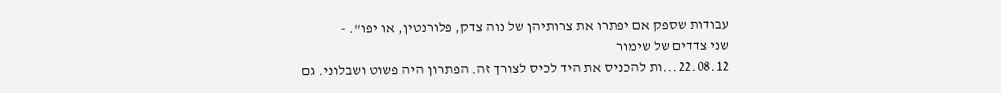עבודות שספק אם יפתרו את צרותיהן של נוה צדק, פלורנטין, או יפו". -
שני צדדים של שימור
22.08.12...ות להכניס את היד לכיס לצורך זה. הפתרון היה פשוט ושבלוני. גם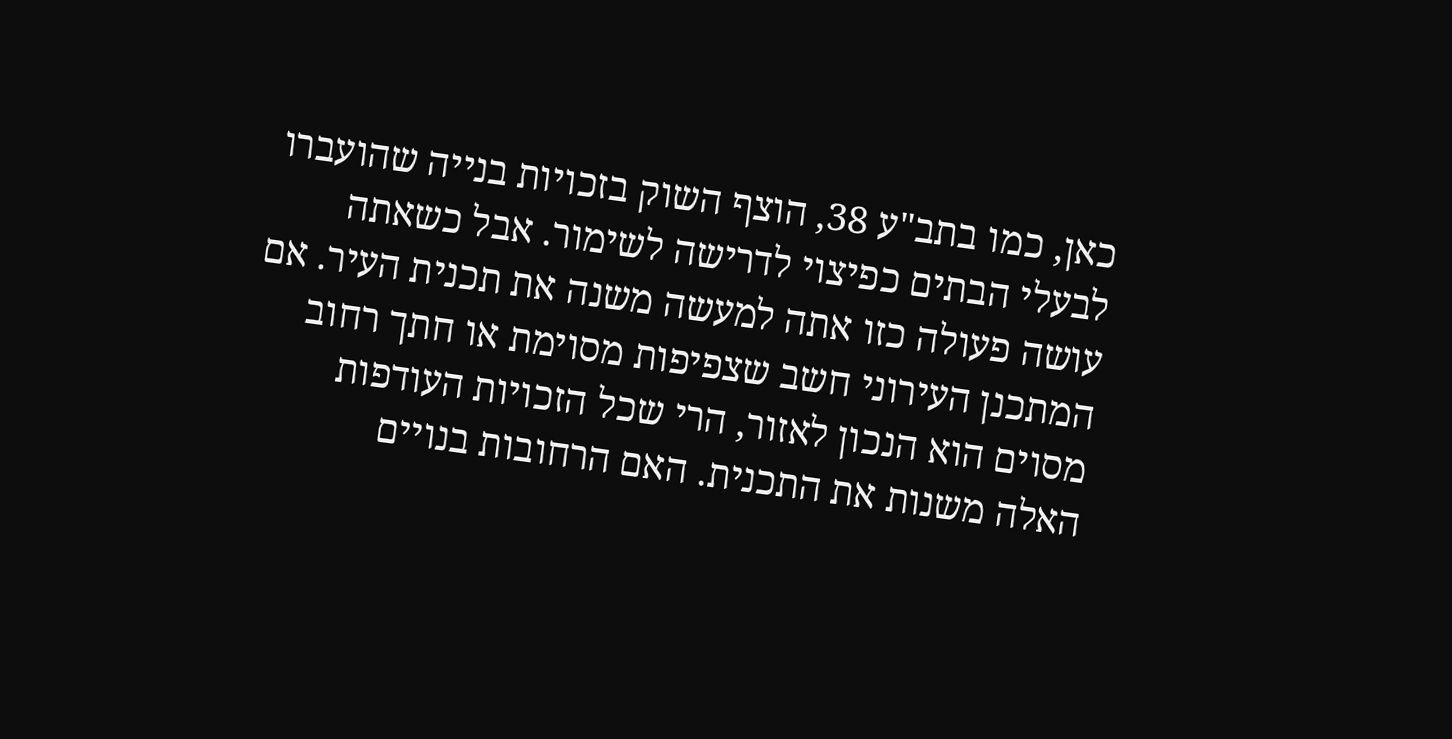כאן, כמו בתב"ע 38, הוצף השוק בזכויות בנייה שהועברו לבעלי הבתים כפיצוי לדרישה לשימור. אבל כשאתה עושה פעולה כזו אתה למעשה משנה את תכנית העיר. אם המתכנן העירוני חשב שצפיפות מסוימת או חתך רחוב מסוים הוא הנכון לאזור, הרי שכל הזכויות העודפות האלה משנות את התכנית. האם הרחובות בנויים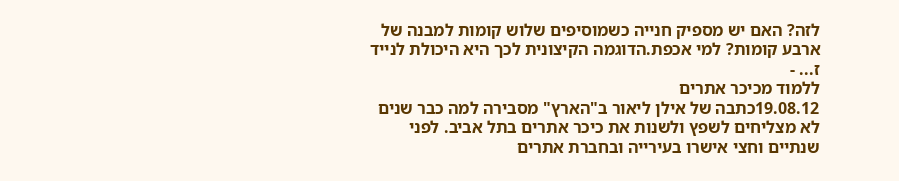לזה? האם יש מספיק חנייה כשמוסיפים שלוש קומות למבנה של ארבע קומות? למי אכפת.הדוגמה הקיצונית לכך היא היכולת לנייד ז... -
ללמוד מכיכר אתרים
19.08.12כתבה של אילן ליאור ב"הארץ" מסבירה למה כבר שנים לא מצליחים לשפץ ולשנות את כיכר אתרים בתל אביב. לפני שנתיים וחצי אישרו בעירייה ובחברת אתרים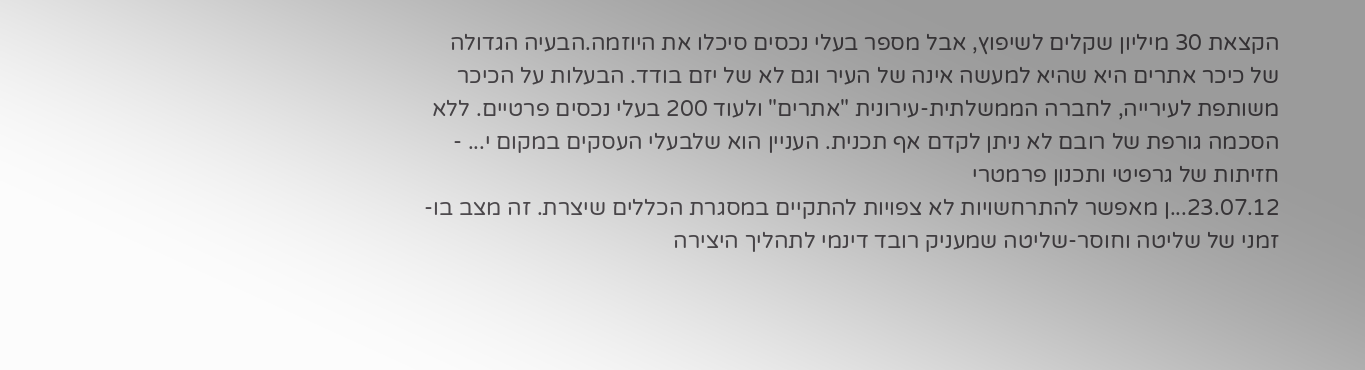הקצאת 30 מיליון שקלים לשיפוץ, אבל מספר בעלי נכסים סיכלו את היוזמה.הבעיה הגדולה של כיכר אתרים היא שהיא למעשה אינה של העיר וגם לא של יזם בודד. הבעלות על הכיכר משותפת לעירייה, לחברה הממשלתית-עירונית "אתרים" ולעוד 200 בעלי נכסים פרטיים. ללא הסכמה גורפת של רובם לא ניתן לקדם אף תכנית. העניין הוא שלבעלי העסקים במקום י... -
חזיתות של גרפיטי ותכנון פרמטרי
23.07.12...ן מאפשר להתרחשויות לא צפויות להתקיים במסגרת הכללים שיצרת. זה מצב בו-זמני של שליטה וחוסר-שליטה שמעניק רובד דינמי לתהליך היצירה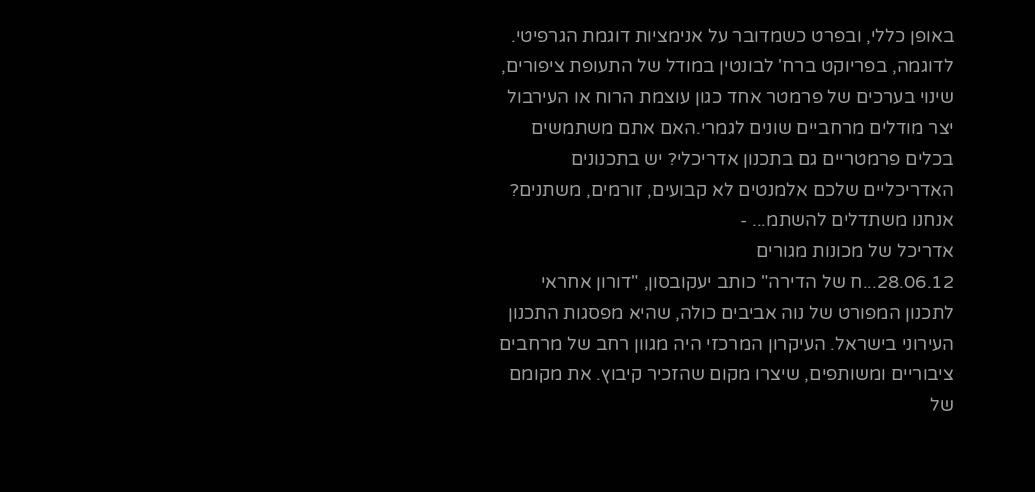באופן כללי, ובפרט כשמדובר על אנימציות דוגמת הגרפיטי. לדוגמה, בפריוקט ברח' לבונטין במודל של התעופת ציפורים, שינוי בערכים של פרמטר אחד כגון עוצמת הרוח או העירבול יצר מודלים מרחביים שונים לגמרי.האם אתם משתמשים בכלים פרמטריים גם בתכנון אדריכלי? יש בתכנונים האדריכליים שלכם אלמנטים לא קבועים, זורמים, משתנים? אנחנו משתדלים להשתמ... -
אדריכל של מכונות מגורים
28.06.12...ח של הדירה" כותב יעקובסון, "דורון אחראי לתכנון המפורט של נוה אביבים כולה, שהיא מפסגות התכנון העירוני בישראל. העיקרון המרכזי היה מגוון רחב של מרחבים ציבוריים ומשותפים, שיצרו מקום שהזכיר קיבוץ. את מקומם של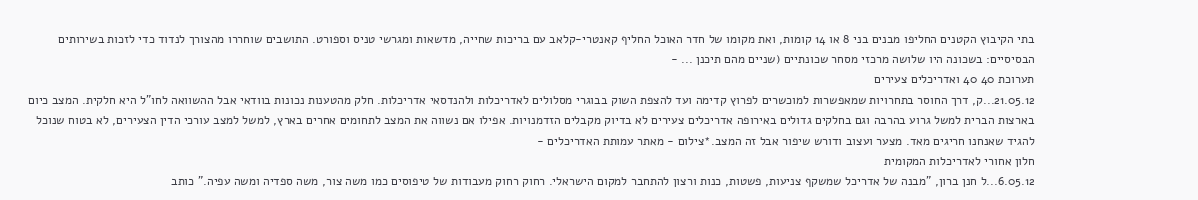בתי הקיבוץ הקטנים החליפו מבנים בני 8 או 14 קומות, ואת מקומו של חדר האוכל החליף קאנטרי-קלאב עם בריכות שחייה, מדשאות ומגרשי טניס וספורט. התושבים שוחררו מהצורך לנדוד כדי לזכות בשירותים הבסיסיים: בשכונה היו שלושה מרכזי מסחר שכונתיים (שניים מהם תיכנן ... -
תערוכת 40 40 ואדריכלים צעירים
21.05.12...ק, דרך החוסר בתחרויות שמאפשרות למוכשרים לפרוץ קדימה ועד להצפת השוק בבוגרי מסלולים לאדריכלות ולהנדסאי אדריכלות. חלק מהטענות נכונות בוודאי אבל ההשוואה לחו"ל היא חלקית. המצב כיום בארצות הברית למשל גרוע בהרבה וגם בחלקים גדולים באירופה אדריכלים צעירים לא בדיוק מקבלים הזדמנויות. אפילו אם נשווה את המצב לתחומים אחרים בארץ, למשל למצב עורכי הדין הצעירים, לא בטוח שנוכל להגיד שאנחנו חריגים מאד. מצער ועצוב ודורש שיפור אבל זה המצב.*צילום - מאתר עמותת האדריכלים -
חלון אחורי לאדריכלות המקומית
6.05.12...ל חנן ברון, "מבנה של אדריכל שמשקף צניעות, פשטות, כנות ורצון להתחבר למקום הישראלי. רחוק רחוק מעבודות של טיפוסים כמו משה צור, משה ספדיה ומשה עפיה." כותב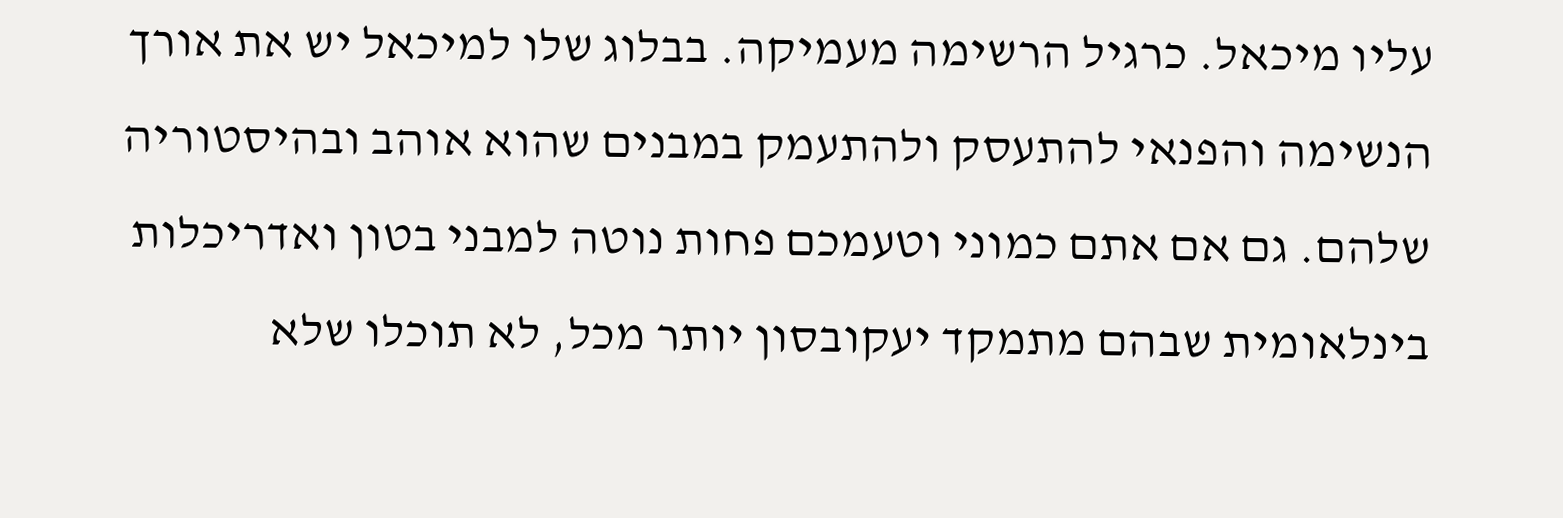עליו מיכאל. כרגיל הרשימה מעמיקה. בבלוג שלו למיכאל יש את אורך הנשימה והפנאי להתעסק ולהתעמק במבנים שהוא אוהב ובהיסטוריה שלהם. גם אם אתם כמוני וטעמכם פחות נוטה למבני בטון ואדריכלות בינלאומית שבהם מתמקד יעקובסון יותר מכל, לא תוכלו שלא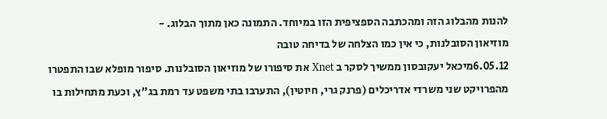להנות מהבלוג הזה ומהכתבה הספציפית הזו במיוחד. התמונה כאן מתוך הבלוג. -
מוזיאון הסובלנות, כי אין כמו הצלחה של בדיחה טובה
6.05.12מיכאל יעקובסון ממשיך לסקר ב Xnet את סיפורו של מוזיאון הסובלנות. סיפור מופלא שבו התפטרו מהפרויקט שני משרדי אדריכלים (פרנק גרי, חיוטין), התערבו בתי משפט עד רמת בג"ץ, וכעת מתחילות בו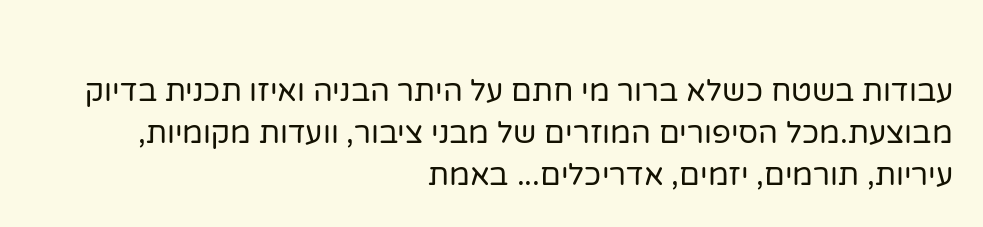עבודות בשטח כשלא ברור מי חתם על היתר הבניה ואיזו תכנית בדיוק מבוצעת.מכל הסיפורים המוזרים של מבני ציבור, וועדות מקומיות, עיריות, תורמים, יזמים, אדריכלים... באמת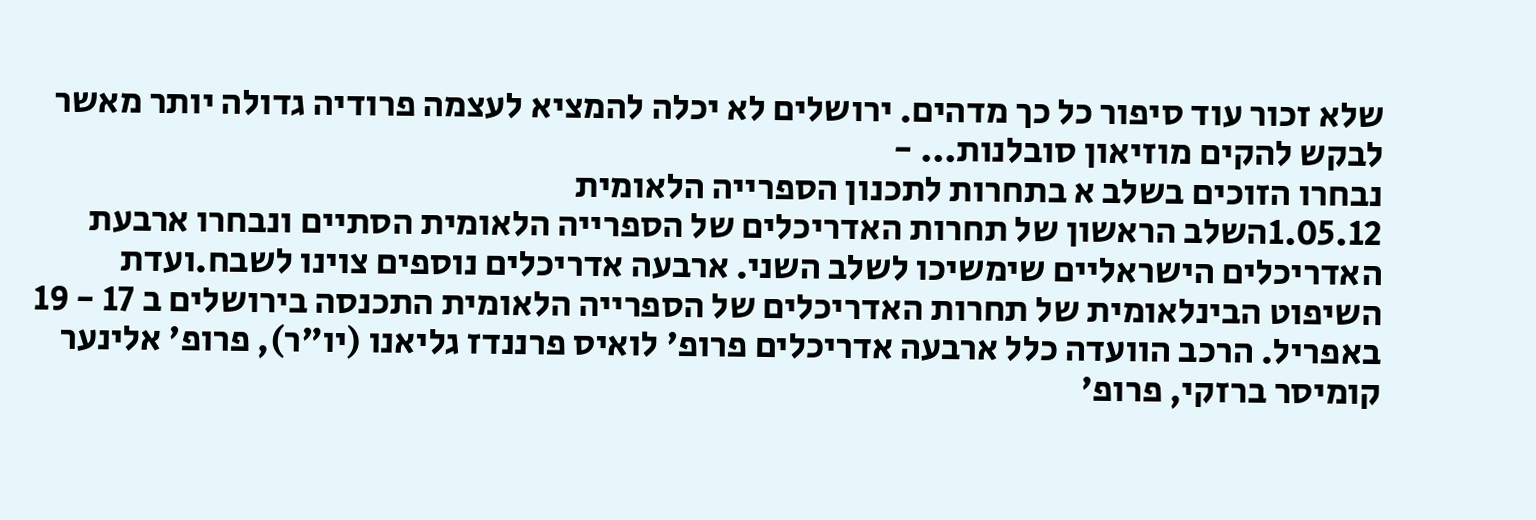שלא זכור עוד סיפור כל כך מדהים. ירושלים לא יכלה להמציא לעצמה פרודיה גדולה יותר מאשר לבקש להקים מוזיאון סובלנות... -
נבחרו הזוכים בשלב א בתחרות לתכנון הספרייה הלאומית
1.05.12השלב הראשון של תחרות האדריכלים של הספרייה הלאומית הסתיים ונבחרו ארבעת האדריכלים הישראליים שימשיכו לשלב השני. ארבעה אדריכלים נוספים צוינו לשבח.ועדת השיפוט הבינלאומית של תחרות האדריכלים של הספרייה הלאומית התכנסה בירושלים ב 17 - 19 באפריל. הרכב הוועדה כלל ארבעה אדריכלים פרופ' לואיס פרננדז גליאנו (יו"ר), פרופ' אלינער קומיסר ברזקי, פרופ'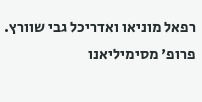רפאל מוניאו ואדריכל גבי שוורץ. פרופ' מסימיליאנו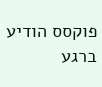פוקסס הודיע ברגע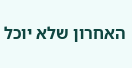האחרון שלא יוכל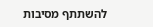להשתתף מסיבות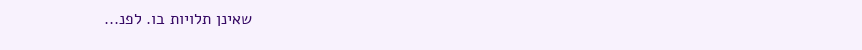שאינן תלויות בו. לפנ...